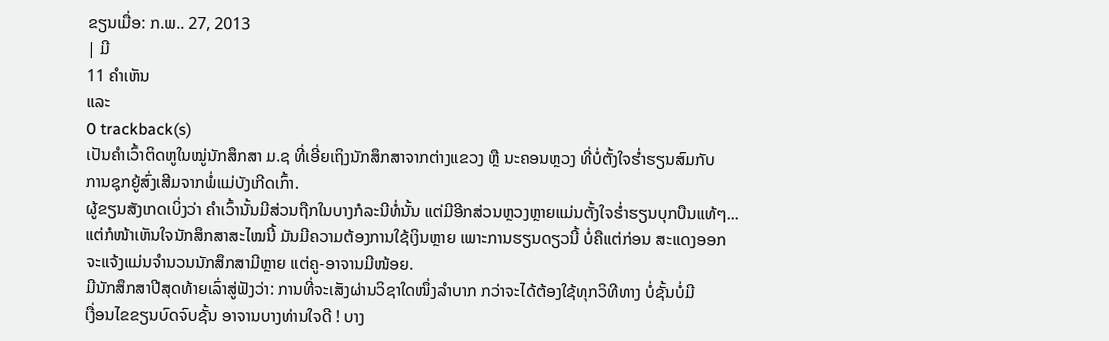ຂຽນເມື່ອ: ກ.ພ.. 27, 2013
| ມີ
11 ຄຳເຫັນ
ແລະ
0 trackback(s)
ເປັນຄຳເວົ້າຕິດຫູໃນໝູ່ນັກສຶກສາ ມ.ຊ ທີ່ເອີ່ຍເຖິງນັກສຶກສາຈາກຕ່າງແຂວງ ຫຼື ນະຄອນຫຼວງ ທີ່ບໍ່ຕັ້ງໃຈຮ່ຳຮຽນສົມກັບ
ການຊຸກຍູ້ສົ່ງເສີມຈາກພໍ່ແມ່ບັງເກີດເກົ້າ.
ຜູ້ຂຽນສັງເກດເບິ່ງວ່າ ຄຳເວົ້ານັ້ນມີສ່ວນຖືກໃນບາງກໍລະນີທໍ່ນັ້ນ ແຕ່ມີອີກສ່ວນຫຼວງຫຼາຍແມ່ນຕັ້ງໃຈຮ່ຳຮຽນບຸກບືນແທ້ໆ...
ແຕ່ກໍໜ້າເຫັນໃຈນັກສຶກສາສະໄໝນີ້ ມັນມີຄວາມຕ້ອງການໃຊ້ເງິນຫຼາຍ ເພາະການຮຽນດຽວນີ້ ບໍ່ຄືແຕ່ກ່ອນ ສະແດງອອກ
ຈະແຈ້ງແມ່ນຈຳນວນນັກສຶກສາມີຫຼາຍ ແຕ່ຄູ-ອາຈານມີໜ້ອຍ.
ມີນັກສຶກສາປີສຸດທ້າຍເລົ່າສູ່ຟັງວ່າ: ການທີ່ຈະເສັງຜ່ານວິຊາໃດໜຶ່ງລຳບາກ ກວ່າຈະໄດ້ຕ້ອງໃຊ້ທຸກວິທີທາງ ບໍ່ຊັ້ນບໍ່ມີ
ເງື່ອນໄຂຂຽນບົດຈົບຊັ້ນ ອາຈານບາງທ່ານໃຈດີ ! ບາງ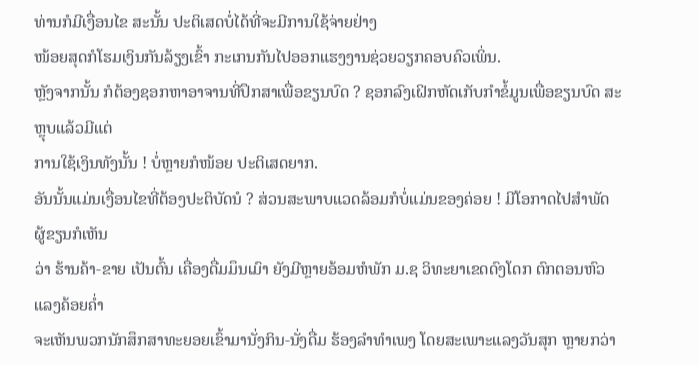ທ່ານກໍມີເງື່ອນໄຂ ສະນັ້ນ ປະຕິເສດບໍ່ໄດ້ທີ່ຈະມີການໃຊ້ຈ່າຍຢ່າງ
ໜ້ອຍສຸດກໍໂຮມເງິນກັນລ້ຽງເຂົ້າ ກະເກນກັນໄປອອກແຮງງານຊ່ວຍວຽກຄອບຄົວເພິ່ນ.
ຫຼັງຈາກນັ້ນ ກໍຕ້ອງຊອກຫາອາຈານທີ່ປຶກສາເພື່ອຂຽນບົດ ? ຊອກລົງເຝິກຫັດເກັບກຳຂໍ້ມູນເພື່ອຂຽນບົດ ສະຫຼຸບແລ້ວມີແຕ່
ການໃຊ້ເງິນທັງນັ້ນ ! ບໍ່ຫຼາຍກໍໜ້ອຍ ປະຕິເສດຍາກ.
ອັນນັ້ນແມ່ນເງື່ອນໄຂທີ່ຕ້ອງປະຕິບັດນໍ ? ສ່ວນສະພາບແວດລ້ອມກໍບໍ່ແມ່ນຂອງຄ່ອຍ ! ມີໂອກາດໄປສຳພັດ ຜູ້ຂຽນກໍເຫັນ
ວ່າ ຮ້ານຄ້າ-ຂາຍ ເປັນຕົ້ນ ເຄື່ອງດື່ມມຶນເມົາ ຍັງມີຫຼາຍອ້ອມຫໍພັກ ມ.ຊ ວິທະຍາເຂດດົງໂດກ ຕົກຕອນຫົວແລງຄ້ອຍຄ່ຳ
ຈະເຫັນພວກນັກສຶກສາທະຍອຍເຂົ້າມານັ່ງກິນ-ນັ່ງດື່ມ ຮ້ອງລຳທຳເພງ ໂດຍສະເພາະແລງວັນສຸກ ຫຼາຍກວ່າ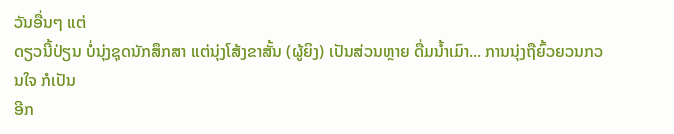ວັນອື່ນໆ ແຕ່
ດຽວນີ້ປ່ຽນ ບໍ່ນຸ່ງຊຸດນັກສຶກສາ ແຕ່ນຸ່ງໂສ້ງຂາສັ້ນ (ຜູ້ຍິງ) ເປັນສ່ວນຫຼາຍ ດື່ມນ້ຳເມົາ... ການນຸ່ງຖືຍົ້ວຍວນກວນໃຈ ກໍເປັນ
ອີກ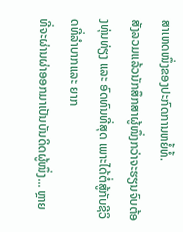ສາເຫດໜຶ່ງຂອງປະກົດການຫຍໍ້ທໍ້.
ສັງລວມແລ້ວນັກສຶກສາຜູ້ໜຶ່ງກວ່າຈະຮຽນຈົບຕ້ອງທຸ່ນທ່ຽງ ແລະ ອົດທົນທີ່ສຸດ ເພາະໄດ້ຕໍ່ສູ້ກັບຊີວິດທີ່ລຳບາກແລະ ຍາກ
ທີ່ຈະຜ່ານຜ່າອອກມາເປັນບັນດິດຜູ້ໜຶ່ງ... ຫຼາຍ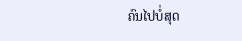ຄົນໄປບໍ່ສຸດ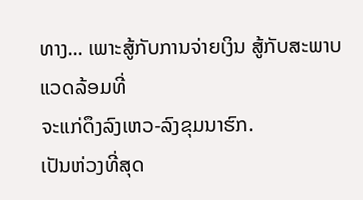ທາງ... ເພາະສູ້ກັບການຈ່າຍເງິນ ສູ້ກັບສະພາບແວດລ້ອມທີ່
ຈະແກ່ດຶງລົງເຫວ-ລົງຂຸມນາຮົກ.
ເປັນຫ່ວງທີ່ສຸດ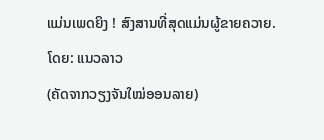ແມ່ນເພດຍິງ ! ສົງສານທີ່ສຸດແມ່ນຜູ້ຂາຍຄວາຍ.
ໂດຍ: ແນວລາວ
(ຄັດຈາກວຽງຈັນໃໝ່ອອນລາຍ)